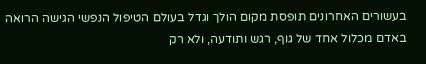בעשורים האחרונים תופסת מקום הולך וגדל בעולם הטיפול הנפשי הגישה הרואה באדם מכלול אחד של גוף, רגש ותודעה, ולא רק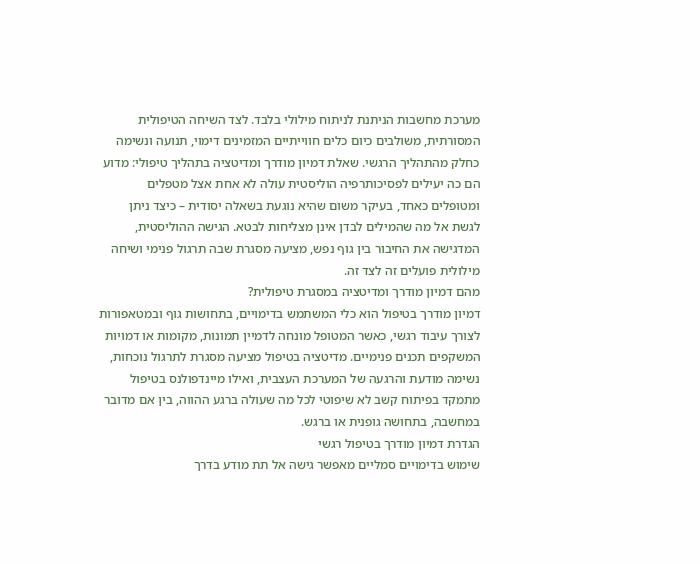מערכת מחשבות הניתנת לניתוח מילולי בלבד. לצד השיחה הטיפולית המסורתית, משולבים כיום כלים חווייתיים המזמינים דימוי, תנועה ונשימה כחלק מהתהליך הרגשי. שאלת דמיון מודרך ומדיטציה בתהליך טיפולי: מדוע הם כה יעילים לפסיכותרפיה הוליסטית עולה לא אחת אצל מטפלים ומטופלים כאחד, בעיקר משום שהיא נוגעת בשאלה יסודית – כיצד ניתן לגשת אל מה שהמילים לבדן אינן מצליחות לבטא. הגישה ההוליסטית, המדגישה את החיבור בין גוף נפש, מציעה מסגרת שבה תרגול פנימי ושיחה מילולית פועלים זה לצד זה.
מהם דמיון מודרך ומדיטציה במסגרת טיפולית?
דמיון מודרך בטיפול הוא כלי המשתמש בדימויים, בתחושות גוף ובמטאפורות לצורך עיבוד רגשי, כאשר המטופל מונחה לדמיין תמונות, מקומות או דמויות המשקפים תכנים פנימיים. מדיטציה בטיפול מציעה מסגרת לתרגול נוכחות, נשימה מודעת והרגעה של המערכת העצבית, ואילו מיינדפולנס בטיפול מתמקד בפיתוח קשב לא שיפוטי לכל מה שעולה ברגע ההווה, בין אם מדובר במחשבה, בתחושה גופנית או ברגש.
הגדרת דמיון מודרך בטיפול רגשי
שימוש בדימויים סמליים מאפשר גישה אל תת מודע בדרך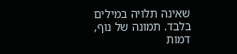שאינה תלויה במילים בלבד. תמונה של נוף, דמות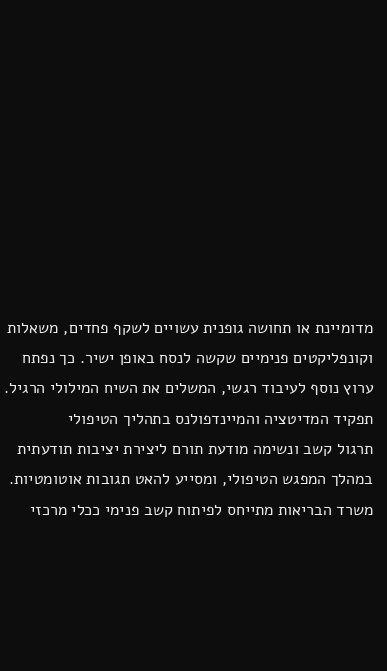מדומיינת או תחושה גופנית עשויים לשקף פחדים, משאלות וקונפליקטים פנימיים שקשה לנסח באופן ישיר. כך נפתח ערוץ נוסף לעיבוד רגשי, המשלים את השיח המילולי הרגיל.
תפקיד המדיטציה והמיינדפולנס בתהליך הטיפולי
תרגול קשב ונשימה מודעת תורם ליצירת יציבות תודעתית במהלך המפגש הטיפולי, ומסייע להאט תגובות אוטומטיות. משרד הבריאות מתייחס לפיתוח קשב פנימי ככלי מרכזי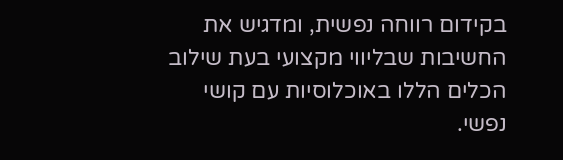בקידום רווחה נפשית, ומדגיש את החשיבות שבליווי מקצועי בעת שילוב הכלים הללו באוכלוסיות עם קושי נפשי.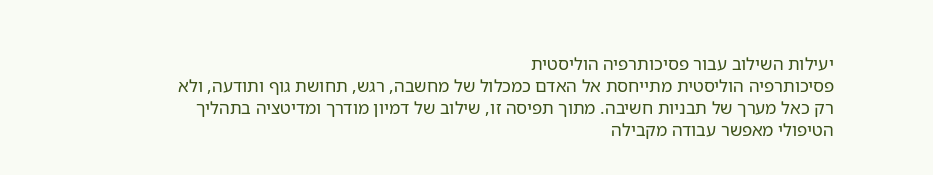יעילות השילוב עבור פסיכותרפיה הוליסטית
פסיכותרפיה הוליסטית מתייחסת אל האדם כמכלול של מחשבה, רגש, תחושת גוף ותודעה, ולא רק כאל מערך של תבניות חשיבה. מתוך תפיסה זו, שילוב של דמיון מודרך ומדיטציה בתהליך הטיפולי מאפשר עבודה מקבילה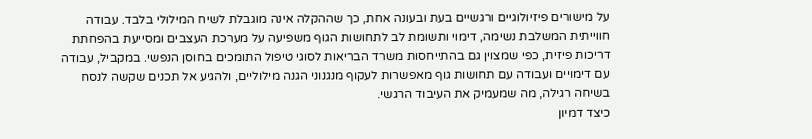על מישורים פיזיולוגיים ורגשיים בעת ובעונה אחת, כך שההקלה אינה מוגבלת לשיח המילולי בלבד. עבודה חווייתית המשלבת נשימה, דימוי ותשומת לב לתחושות הגוף משפיעה על מערכת העצבים ומסייעת בהפחתת דריכות פיזית, כפי שמצוין גם בהתייחסות משרד הבריאות לסוגי טיפול התומכים בחוסן הנפשי. במקביל, עבודה עם דימויים ועבודה עם תחושות גוף מאפשרות לעקוף מנגנוני הגנה מילוליים, ולהגיע אל תכנים שקשה לנסח בשיחה רגילה, מה שמעמיק את העיבוד הרגשי.
כיצד דמיון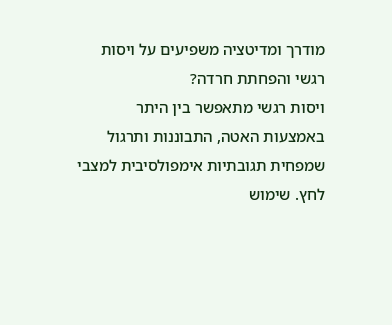מודרך ומדיטציה משפיעים על ויסות רגשי והפחתת חרדה?
ויסות רגשי מתאפשר בין היתר באמצעות האטה, התבוננות ותרגול שמפחית תגובתיות אימפולסיבית למצבי לחץ. שימוש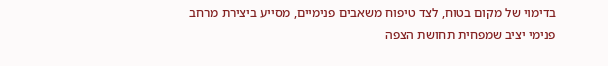בדימוי של מקום בטוח, לצד טיפוח משאבים פנימיים, מסייע ביצירת מרחב פנימי יציב שמפחית תחושת הצפה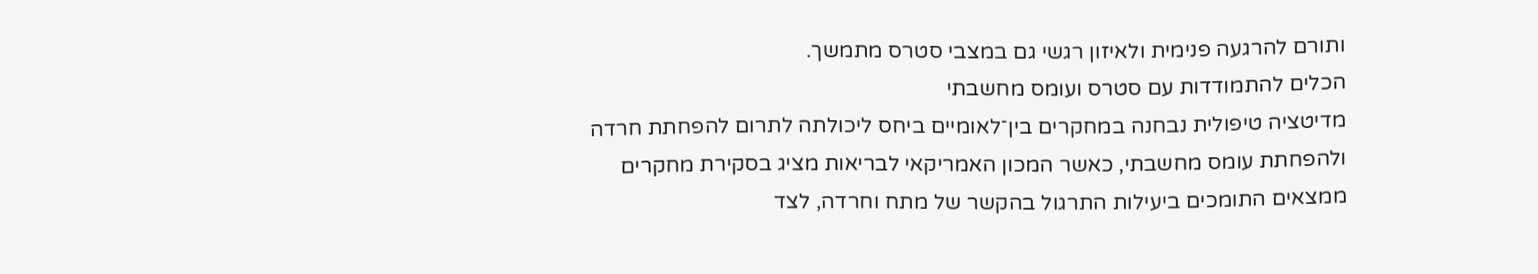ותורם להרגעה פנימית ולאיזון רגשי גם במצבי סטרס מתמשך.
הכלים להתמודדות עם סטרס ועומס מחשבתי
מדיטציה טיפולית נבחנה במחקרים בין־לאומיים ביחס ליכולתה לתרום להפחתת חרדה ולהפחתת עומס מחשבתי, כאשר המכון האמריקאי לבריאות מציג בסקירת מחקרים ממצאים התומכים ביעילות התרגול בהקשר של מתח וחרדה, לצד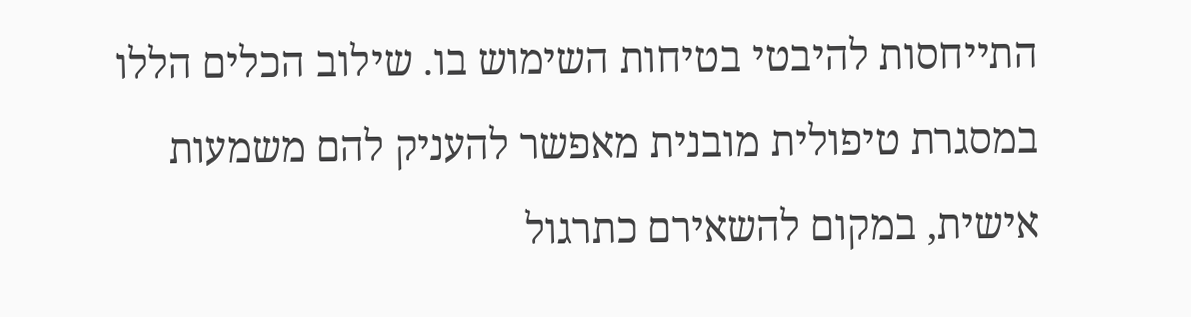התייחסות להיבטי בטיחות השימוש בו. שילוב הכלים הללו במסגרת טיפולית מובנית מאפשר להעניק להם משמעות אישית, במקום להשאירם כתרגול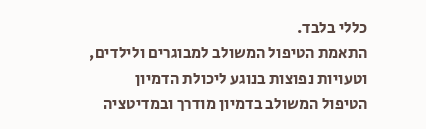כללי בלבד.
התאמת הטיפול המשולב למבוגרים ולילדים, וטעויות נפוצות בנוגע ליכולת הדמיון
הטיפול המשולב בדמיון מודרך ובמדיטציה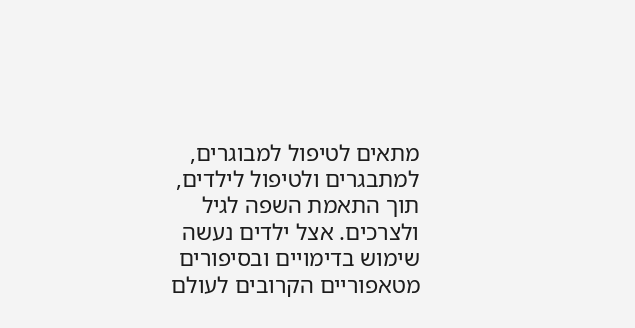מתאים לטיפול למבוגרים, למתבגרים ולטיפול לילדים, תוך התאמת השפה לגיל ולצרכים. אצל ילדים נעשה שימוש בדימויים ובסיפורים מטאפוריים הקרובים לעולם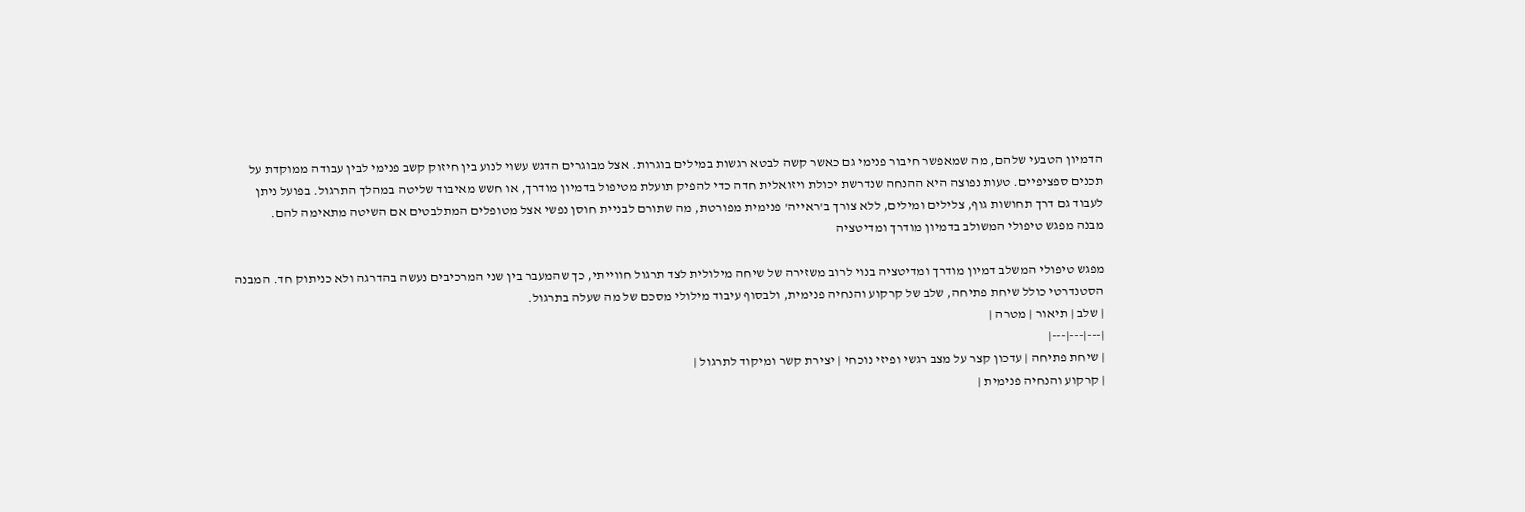הדמיון הטבעי שלהם, מה שמאפשר חיבור פנימי גם כאשר קשה לבטא רגשות במילים בוגרות. אצל מבוגרים הדגש עשוי לנוע בין חיזוק קשב פנימי לבין עבודה ממוקדת על תכנים ספציפיים. טעות נפוצה היא ההנחה שנדרשת יכולת ויזואלית חדה כדי להפיק תועלת מטיפול בדמיון מודרך, או חשש מאיבוד שליטה במהלך התרגול. בפועל ניתן לעבוד גם דרך תחושות גוף, צלילים ומילים, ללא צורך ב'ראייה' פנימית מפורטת, מה שתורם לבניית חוסן נפשי אצל מטופלים המתלבטים אם השיטה מתאימה להם.
מבנה מפגש טיפולי המשולב בדמיון מודרך ומדיטציה

מפגש טיפולי המשלב דמיון מודרך ומדיטציה בנוי לרוב משזירה של שיחה מילולית לצד תרגול חווייתי, כך שהמעבר בין שני המרכיבים נעשה בהדרגה ולא כניתוק חד. המבנה הסטנדרטי כולל שיחת פתיחה, שלב של קרקוע והנחיה פנימית, ולבסוף עיבוד מילולי מסכם של מה שעלה בתרגול.
| שלב | תיאור | מטרה |
|---|---|---|
| שיחת פתיחה | עדכון קצר על מצב רגשי ופיזי נוכחי | יצירת קשר ומיקוד לתרגול |
| קרקוע והנחיה פנימית |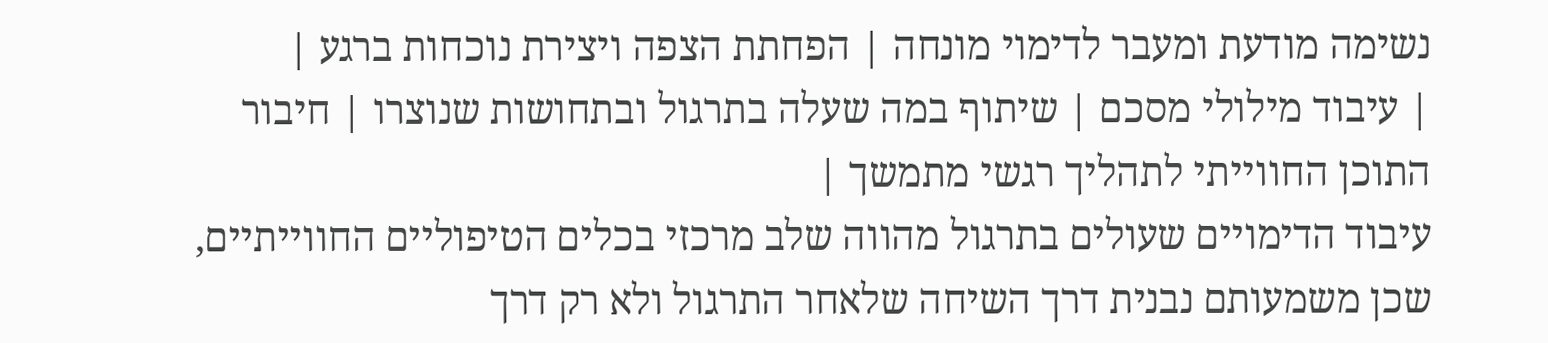נשימה מודעת ומעבר לדימוי מונחה | הפחתת הצפה ויצירת נוכחות ברגע |
| עיבוד מילולי מסכם | שיתוף במה שעלה בתרגול ובתחושות שנוצרו | חיבור התוכן החווייתי לתהליך רגשי מתמשך |
עיבוד הדימויים שעולים בתרגול מהווה שלב מרכזי בכלים הטיפוליים החווייתיים, שכן משמעותם נבנית דרך השיחה שלאחר התרגול ולא רק דרך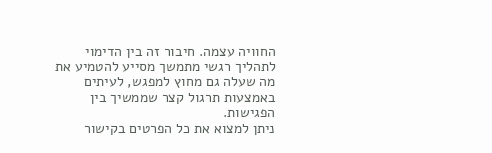החוויה עצמה. חיבור זה בין הדימוי לתהליך רגשי מתמשך מסייע להטמיע את מה שעלה גם מחוץ למפגש, לעיתים באמצעות תרגול קצר שממשיך בין הפגישות.
ניתן למצוא את כל הפרטים בקישור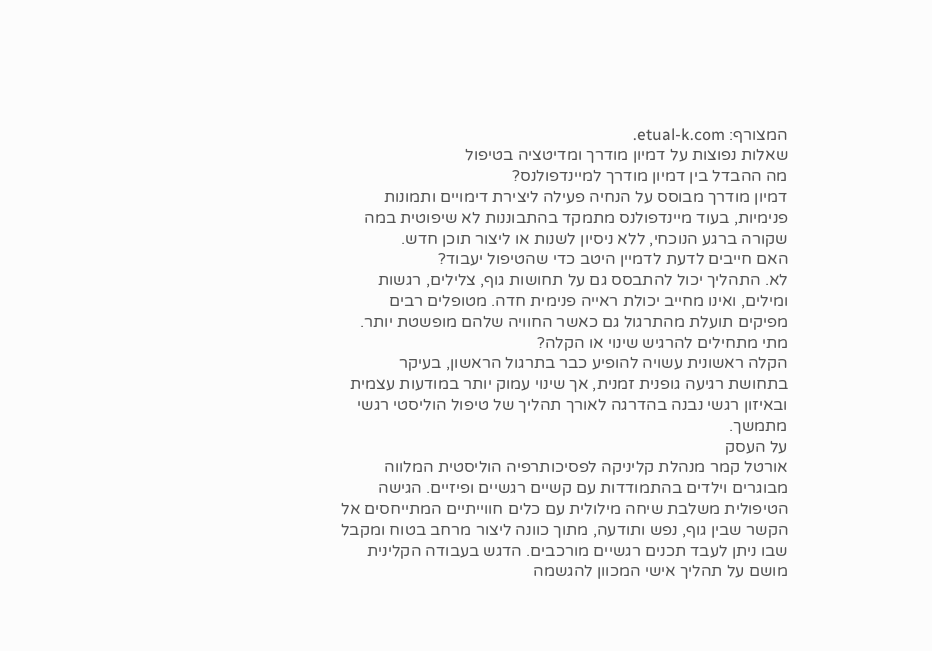המצורף: etual-k.com.
שאלות נפוצות על דמיון מודרך ומדיטציה בטיפול
מה ההבדל בין דמיון מודרך למיינדפולנס?
דמיון מודרך מבוסס על הנחיה פעילה ליצירת דימויים ותמונות פנימיות, בעוד מיינדפולנס מתמקד בהתבוננות לא שיפוטית במה שקורה ברגע הנוכחי, ללא ניסיון לשנות או ליצור תוכן חדש.
האם חייבים לדעת לדמיין היטב כדי שהטיפול יעבוד?
לא. התהליך יכול להתבסס גם על תחושות גוף, צלילים, רגשות ומילים, ואינו מחייב יכולת ראייה פנימית חדה. מטופלים רבים מפיקים תועלת מהתרגול גם כאשר החוויה שלהם מופשטת יותר.
מתי מתחילים להרגיש שינוי או הקלה?
הקלה ראשונית עשויה להופיע כבר בתרגול הראשון, בעיקר בתחושת רגיעה גופנית זמנית, אך שינוי עמוק יותר במודעות עצמית ובאיזון רגשי נבנה בהדרגה לאורך תהליך של טיפול הוליסטי רגשי מתמשך.
על העסק
אורטל קמר מנהלת קליניקה לפסיכותרפיה הוליסטית המלווה מבוגרים וילדים בהתמודדות עם קשיים רגשיים ופיזיים. הגישה הטיפולית משלבת שיחה מילולית עם כלים חווייתיים המתייחסים אל הקשר שבין גוף, נפש ותודעה, מתוך כוונה ליצור מרחב בטוח ומקבל שבו ניתן לעבד תכנים רגשיים מורכבים. הדגש בעבודה הקלינית מושם על תהליך אישי המכוון להגשמה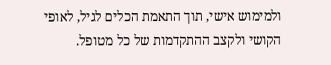ולמימוש אישי, תוך התאמת הכלים לגיל, לאופי הקושי ולקצב ההתקדמות של כל מטופל.